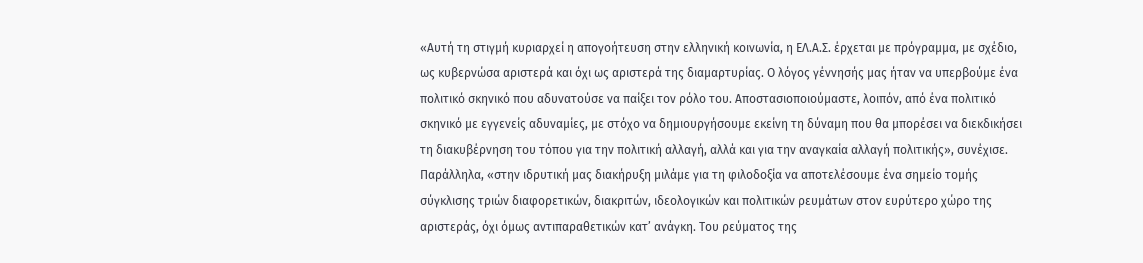«Αυτή τη στιγμή κυριαρχεί η απογοήτευση στην ελληνική κοινωνία, η ΕΛ.Α.Σ. έρχεται με πρόγραμμα, με σχέδιο, ως κυβερνώσα αριστερά και όχι ως αριστερά της διαμαρτυρίας. Ο λόγος γέννησής μας ήταν να υπερβούμε ένα πολιτικό σκηνικό που αδυνατούσε να παίξει τον ρόλο του. Αποστασιοποιούμαστε, λοιπόν, από ένα πολιτικό σκηνικό με εγγενείς αδυναμίες, με στόχο να δημιουργήσουμε εκείνη τη δύναμη που θα μπορέσει να διεκδικήσει τη διακυβέρνηση του τόπου για την πολιτική αλλαγή, αλλά και για την αναγκαία αλλαγή πολιτικής», συνέχισε.
Παράλληλα, «στην ιδρυτική μας διακήρυξη μιλάμε για τη φιλοδοξία να αποτελέσουμε ένα σημείο τομής σύγκλισης τριών διαφορετικών, διακριτών, ιδεολογικών και πολιτικών ρευμάτων στον ευρύτερο χώρο της αριστεράς, όχι όμως αντιπαραθετικών κατ’ ανάγκη. Του ρεύματος της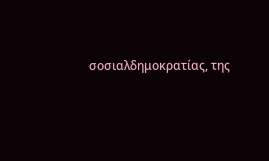σοσιαλδημοκρατίας, της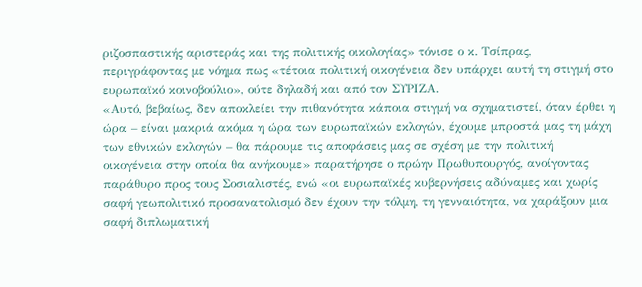ριζοσπαστικής αριστεράς και της πολιτικής οικολογίας» τόνισε ο κ. Τσίπρας, περιγράφοντας με νόημα πως «τέτοια πολιτική οικογένεια δεν υπάρχει αυτή τη στιγμή στο ευρωπαϊκό κοινοβούλιο», ούτε δηλαδή και από τον ΣΥΡΙΖΑ.
«Αυτό, βεβαίως, δεν αποκλείει την πιθανότητα κάποια στιγμή να σχηματιστεί, όταν έρθει η ώρα – είναι μακριά ακόμα η ώρα των ευρωπαϊκών εκλογών, έχουμε μπροστά μας τη μάχη των εθνικών εκλογών – θα πάρουμε τις αποφάσεις μας σε σχέση με την πολιτική οικογένεια στην οποία θα ανήκουμε» παρατήρησε ο πρώην Πρωθυπουργός, ανοίγοντας παράθυρο προς τους Σοσιαλιστές, ενώ «οι ευρωπαϊκές κυβερνήσεις αδύναμες και χωρίς σαφή γεωπολιτικό προσανατολισμό δεν έχουν την τόλμη, τη γενναιότητα, να χαράξουν μια σαφή διπλωματική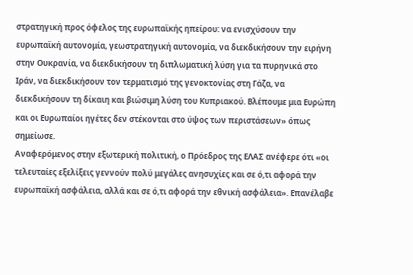στρατηγική προς όφελος της ευρωπαϊκής ηπείρου: να ενισχύσουν την ευρωπαϊκή αυτονομία, γεωστρατηγική αυτονομία, να διεκδικήσουν την ειρήνη στην Ουκρανία, να διεκδικήσουν τη διπλωματική λύση για τα πυρηνικά στο Ιράν, να διεκδικήσουν τον τερματισμό της γενοκτονίας στη Γάζα, να διεκδικήσουν τη δίκαιη και βιώσιμη λύση του Κυπριακού. Βλέπουμε μια Ευρώπη και οι Ευρωπαίοι ηγέτες δεν στέκονται στο ύψος των περιστάσεων» όπως σημείωσε.
Αναφερόμενος στην εξωτερική πολιτική, ο Πρόεδρος της ΕΛΑΣ ανέφερε ότι «οι τελευταίες εξελίξεις γεννούν πολύ μεγάλες ανησυχίες και σε ό,τι αφορά την ευρωπαϊκή ασφάλεια, αλλά και σε ό,τι αφορά την εθνική ασφάλεια». Επανέλαβε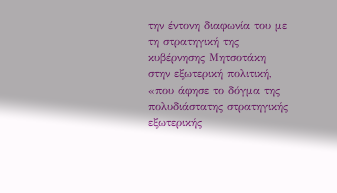την έντονη διαφωνία του με τη στρατηγική της κυβέρνησης Μητσοτάκη στην εξωτερική πολιτική, «που άφησε το δόγμα της πολυδιάστατης στρατηγικής εξωτερικής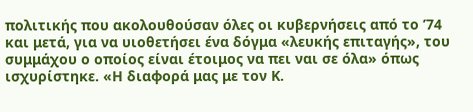πολιτικής που ακολουθούσαν όλες οι κυβερνήσεις από το ’74 και μετά, για να υιοθετήσει ένα δόγμα «λευκής επιταγής», του συμμάχου ο οποίος είναι έτοιμος να πει ναι σε όλα» όπως ισχυρίστηκε. «Η διαφορά μας με τον Κ.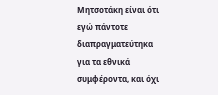Μητσοτάκη είναι ότι εγώ πάντοτε διαπραγματεύτηκα για τα εθνικά συμφέροντα, και όχι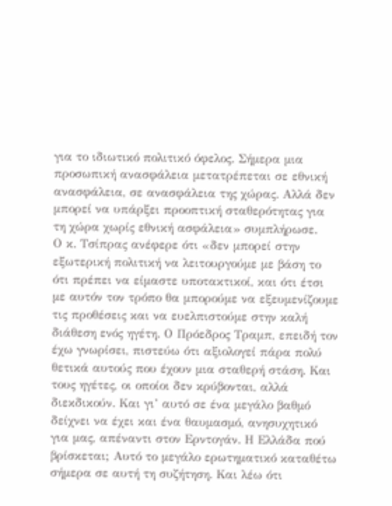για το ιδιωτικό πολιτικό όφελος. Σήμερα μια προσωπική ανασφάλεια μετατρέπεται σε εθνική ανασφάλεια, σε ανασφάλεια της χώρας. Αλλά δεν μπορεί να υπάρξει προοπτική σταθερότητας για τη χώρα χωρίς εθνική ασφάλεια» συμπλήρωσε.
Ο κ. Τσίπρας ανέφερε ότι «δεν μπορεί στην εξωτερική πολιτική να λειτουργούμε με βάση το ότι πρέπει να είμαστε υποτακτικοί, και ότι έτσι με αυτόν τον τρόπο θα μπορούμε να εξευμενίζουμε τις προθέσεις και να ευελπιστούμε στην καλή διάθεση ενός ηγέτη. Ο Πρόεδρος Τραμπ, επειδή τον έχω γνωρίσει, πιστεύω ότι αξιολογεί πάρα πολύ θετικά αυτούς που έχουν μια σταθερή στάση. Και τους ηγέτες, οι οποίοι δεν κρύβονται, αλλά διεκδικούν. Και γι’ αυτό σε ένα μεγάλο βαθμό δείχνει να έχει και ένα θαυμασμό, ανησυχητικό για μας, απέναντι στον Ερντογάν. Η Ελλάδα πού βρίσκεται; Αυτό το μεγάλο ερωτηματικό καταθέτω σήμερα σε αυτή τη συζήτηση. Και λέω ότι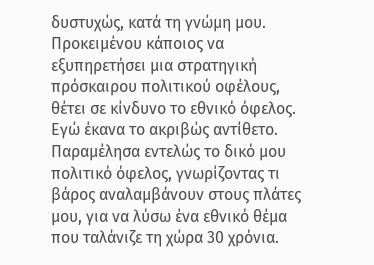δυστυχώς, κατά τη γνώμη μου. Προκειμένου κάποιος να εξυπηρετήσει μια στρατηγική πρόσκαιρου πολιτικού οφέλους, θέτει σε κίνδυνο το εθνικό όφελος. Εγώ έκανα το ακριβώς αντίθετο. Παραμέλησα εντελώς το δικό μου πολιτικό όφελος, γνωρίζοντας τι βάρος αναλαμβάνουν στους πλάτες μου, για να λύσω ένα εθνικό θέμα που ταλάνιζε τη χώρα 30 χρόνια.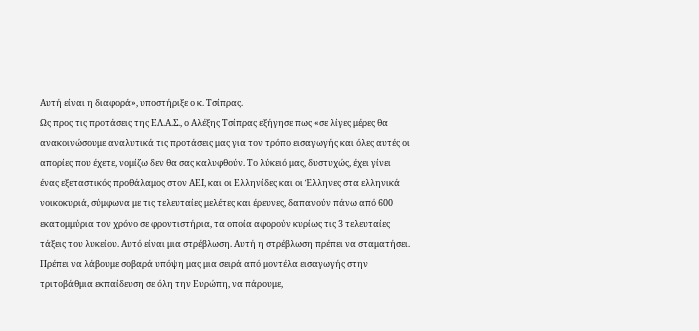Αυτή είναι η διαφορά», υποστήριξε ο κ. Τσίπρας.
Ως προς τις προτάσεις της ΕΛ.Α.Σ., ο Αλέξης Τσίπρας εξήγησε πως «σε λίγες μέρες θα ανακοινώσουμε αναλυτικά τις προτάσεις μας για τον τρόπο εισαγωγής και όλες αυτές οι απορίες που έχετε, νομίζω δεν θα σας καλυφθούν. Το λύκειό μας, δυστυχώς, έχει γίνει ένας εξεταστικός προθάλαμος στον ΑΕΙ, και οι Ελληνίδες και οι Έλληνες στα ελληνικά νοικοκυριά, σύμφωνα με τις τελευταίες μελέτες και έρευνες, δαπανούν πάνω από 600 εκατομμύρια τον χρόνο σε φροντιστήρια, τα οποία αφορούν κυρίως τις 3 τελευταίες τάξεις του λυκείου. Αυτό είναι μια στρέβλωση. Αυτή η στρέβλωση πρέπει να σταματήσει. Πρέπει να λάβουμε σοβαρά υπόψη μας μια σειρά από μοντέλα εισαγωγής στην τριτοβάθμια εκπαίδευση σε όλη την Ευρώπη, να πάρουμε,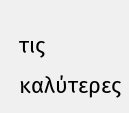τις καλύτερες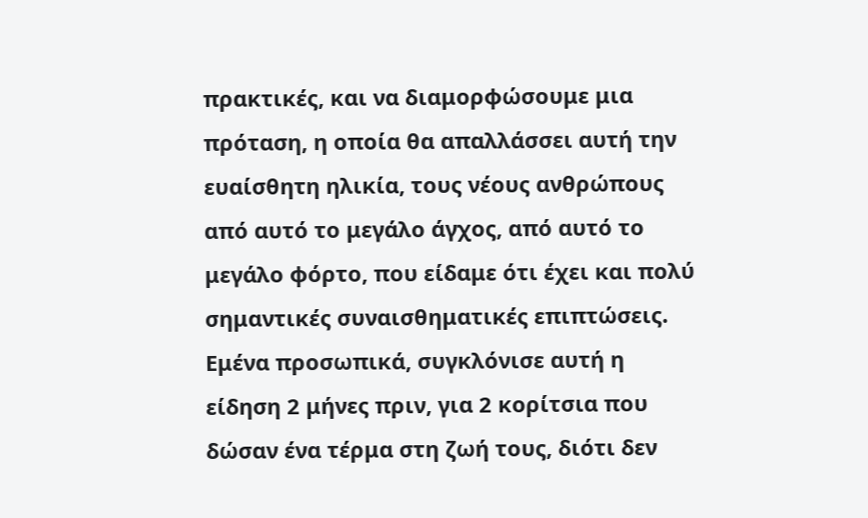πρακτικές, και να διαμορφώσουμε μια πρόταση, η οποία θα απαλλάσσει αυτή την ευαίσθητη ηλικία, τους νέους ανθρώπους από αυτό το μεγάλο άγχος, από αυτό το μεγάλο φόρτο, που είδαμε ότι έχει και πολύ σημαντικές συναισθηματικές επιπτώσεις. Εμένα προσωπικά, συγκλόνισε αυτή η είδηση 2 μήνες πριν, για 2 κορίτσια που δώσαν ένα τέρμα στη ζωή τους, διότι δεν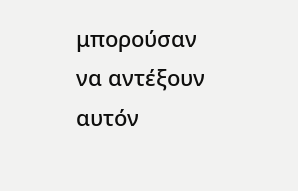μπορούσαν να αντέξουν αυτόν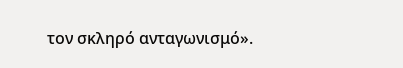τον σκληρό ανταγωνισμό».